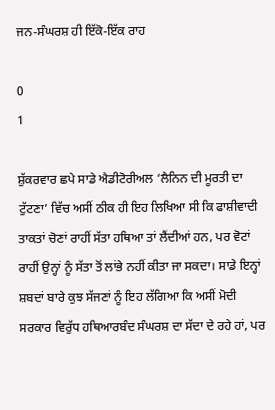ਜਨ-ਸੰਘਰਸ਼ ਹੀ ਇੱਕੋ-ਇੱਕ ਰਾਹ

0
1

ਸ਼ੁੱਕਰਵਾਰ ਛਪੇ ਸਾਡੇ ਐਡੀਟੋਰੀਅਲ ‘ਲੈਨਿਨ ਦੀ ਮੂਰਤੀ ਦਾ ਟੁੱਟਣਾ’ ਵਿੱਚ ਅਸੀਂ ਠੀਕ ਹੀ ਇਹ ਲਿਖਿਆ ਸੀ ਕਿ ਫਾਸ਼ੀਵਾਦੀ ਤਾਕਤਾਂ ਚੋਣਾਂ ਰਾਹੀਂ ਸੱਤਾ ਹਥਿਆ ਤਾਂ ਲੈਂਦੀਆਂ ਹਨ, ਪਰ ਵੋਟਾਂ ਰਾਹੀਂ ਉਨ੍ਹਾਂ ਨੂੰ ਸੱਤਾ ਤੋਂ ਲਾਂਭੇ ਨਹੀਂ ਕੀਤਾ ਜਾ ਸਕਦਾ। ਸਾਡੇ ਇਨ੍ਹਾਂ ਸ਼ਬਦਾਂ ਬਾਰੇ ਕੁਝ ਸੱਜਣਾਂ ਨੂੰ ਇਹ ਲੱਗਿਆ ਕਿ ਅਸੀਂ ਮੋਦੀ ਸਰਕਾਰ ਵਿਰੁੱਧ ਹਥਿਆਰਬੰਦ ਸੰਘਰਸ਼ ਦਾ ਸੱਦਾ ਦੇ ਰਹੇ ਹਾਂ, ਪਰ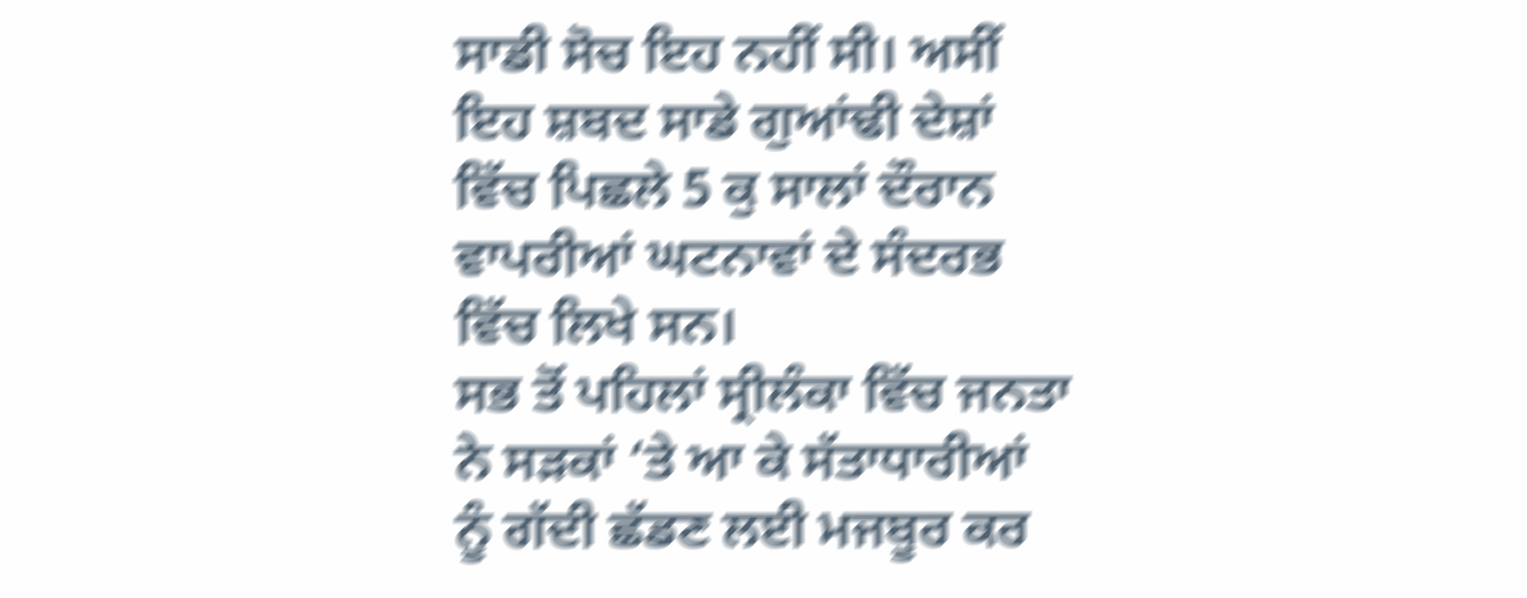ਸਾਡੀ ਸੋਚ ਇਹ ਨਹੀਂ ਸੀ। ਅਸੀਂ ਇਹ ਸ਼ਬਦ ਸਾਡੇ ਗੁਆਂਢੀ ਦੇਸ਼ਾਂ ਵਿੱਚ ਪਿਛਲੇ 5 ਕੁ ਸਾਲਾਂ ਦੌਰਾਨ ਵਾਪਰੀਆਂ ਘਟਨਾਵਾਂ ਦੇ ਸੰਦਰਭ ਵਿੱਚ ਲਿਖੇ ਸਨ।
ਸਭ ਤੋਂ ਪਹਿਲਾਂ ਸ੍ਰੀਲੰਕਾ ਵਿੱਚ ਜਨਤਾ ਨੇ ਸੜਕਾਂ ‘ਤੇ ਆ ਕੇ ਸੱਤਾਧਾਰੀਆਂ ਨੂੰ ਗੱਦੀ ਛੱਡਣ ਲਈ ਮਜਬੂਰ ਕਰ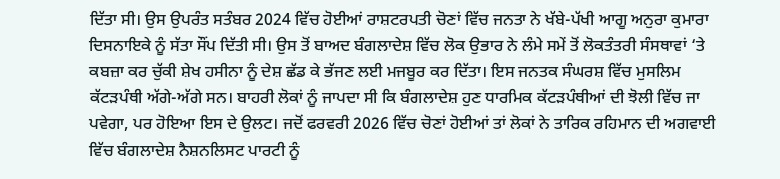ਦਿੱਤਾ ਸੀ। ਉਸ ਉਪਰੰਤ ਸਤੰਬਰ 2024 ਵਿੱਚ ਹੋਈਆਂ ਰਾਸ਼ਟਰਪਤੀ ਚੋਣਾਂ ਵਿੱਚ ਜਨਤਾ ਨੇ ਖੱਬੇ-ਪੱਖੀ ਆਗੂ ਅਨੁਰਾ ਕੁਮਾਰਾ ਦਿਸਨਾਇਕੇ ਨੂੰ ਸੱਤਾ ਸੌਂਪ ਦਿੱਤੀ ਸੀ। ਉਸ ਤੋਂ ਬਾਅਦ ਬੰਗਲਾਦੇਸ਼ ਵਿੱਚ ਲੋਕ ਉਭਾਰ ਨੇ ਲੰਮੇ ਸਮੇਂ ਤੋਂ ਲੋਕਤੰਤਰੀ ਸੰਸਥਾਵਾਂ ‘ਤੇ ਕਬਜ਼ਾ ਕਰ ਚੁੱਕੀ ਸ਼ੇਖ ਹਸੀਨਾ ਨੂੰ ਦੇਸ਼ ਛੱਡ ਕੇ ਭੱਜਣ ਲਈ ਮਜਬੂਰ ਕਰ ਦਿੱਤਾ। ਇਸ ਜਨਤਕ ਸੰਘਰਸ਼ ਵਿੱਚ ਮੁਸਲਿਮ ਕੱਟੜਪੰਥੀ ਅੱਗੇ-ਅੱਗੇ ਸਨ। ਬਾਹਰੀ ਲੋਕਾਂ ਨੂੰ ਜਾਪਦਾ ਸੀ ਕਿ ਬੰਗਲਾਦੇਸ਼ ਹੁਣ ਧਾਰਮਿਕ ਕੱਟੜਪੰਥੀਆਂ ਦੀ ਝੋਲੀ ਵਿੱਚ ਜਾ ਪਵੇਗਾ, ਪਰ ਹੋਇਆ ਇਸ ਦੇ ਉਲਟ। ਜਦੋਂ ਫਰਵਰੀ 2026 ਵਿੱਚ ਚੋਣਾਂ ਹੋਈਆਂ ਤਾਂ ਲੋਕਾਂ ਨੇ ਤਾਰਿਕ ਰਹਿਮਾਨ ਦੀ ਅਗਵਾਈ ਵਿੱਚ ਬੰਗਲਾਦੇਸ਼ ਨੈਸ਼ਨਲਿਸਟ ਪਾਰਟੀ ਨੂੰ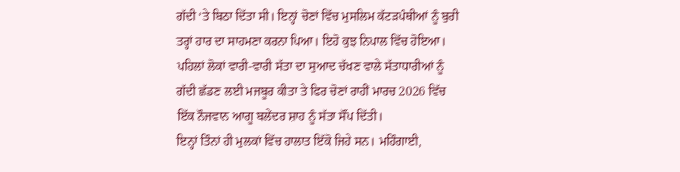ਗੱਦੀ ‘ਤੇ ਬਿਠਾ ਦਿੱਤਾ ਸੀ। ਇਨ੍ਹਾਂ ਚੋਣਾਂ ਵਿੱਚ ਮੁਸਲਿਮ ਕੱਟੜਪੰਥੀਆਂ ਨੂੰ ਬੁਰੀ ਤਰ੍ਹਾਂ ਹਾਰ ਦਾ ਸਾਹਮਣਾ ਕਰਨਾ ਪਿਆ। ਇਹੋ ਕੁਝ ਨਿਪਾਲ ਵਿੱਚ ਹੋਇਆ। ਪਹਿਲਾਂ ਲੋਕਾਂ ਵਾਰੀ-ਵਾਰੀ ਸੱਤਾ ਦਾ ਸੁਆਦ ਚੱਖਣ ਵਾਲੇ ਸੱਤਾਧਾਰੀਆਂ ਨੂੰ ਗੱਦੀ ਛੱਡਣ ਲਈ ਮਜਬੂਰ ਕੀਤਾ ਤੇ ਫਿਰ ਚੋਣਾਂ ਰਾਹੀਂ ਮਾਰਚ 2026 ਵਿੱਚ ਇੱਕ ਨੌਜਵਾਨ ਆਗੂ ਬਲੇਂਦਰ ਸ਼ਾਹ ਨੂੰ ਸੱਤਾ ਸੌਂਪ ਦਿੱਤੀ।
ਇਨ੍ਹਾਂ ਤਿੰਨਾਂ ਹੀ ਮੁਲਕਾਂ ਵਿੱਚ ਹਾਲਾਤ ਇੱਕੋ ਜਿਹੇ ਸਨ। ਮਹਿੰਗਾਈ,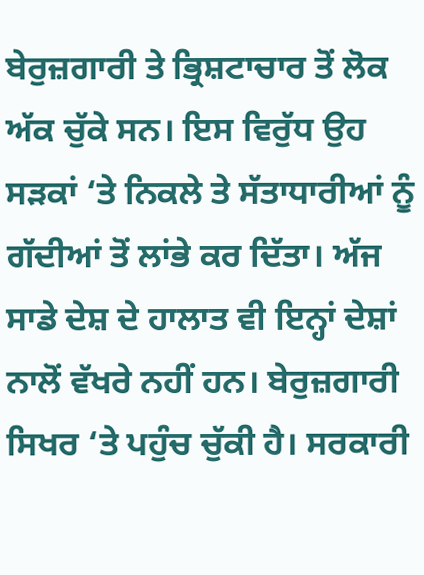ਬੇਰੁਜ਼ਗਾਰੀ ਤੇ ਭ੍ਰਿਸ਼ਟਾਚਾਰ ਤੋਂ ਲੋਕ ਅੱਕ ਚੁੱਕੇ ਸਨ। ਇਸ ਵਿਰੁੱਧ ਉਹ ਸੜਕਾਂ ‘ਤੇ ਨਿਕਲੇ ਤੇ ਸੱਤਾਧਾਰੀਆਂ ਨੂੰ ਗੱਦੀਆਂ ਤੋਂ ਲਾਂਭੇ ਕਰ ਦਿੱਤਾ। ਅੱਜ ਸਾਡੇ ਦੇਸ਼ ਦੇ ਹਾਲਾਤ ਵੀ ਇਨ੍ਹਾਂ ਦੇਸ਼ਾਂ ਨਾਲੋਂ ਵੱਖਰੇ ਨਹੀਂ ਹਨ। ਬੇਰੁਜ਼ਗਾਰੀ ਸਿਖਰ ‘ਤੇ ਪਹੁੰਚ ਚੁੱਕੀ ਹੈ। ਸਰਕਾਰੀ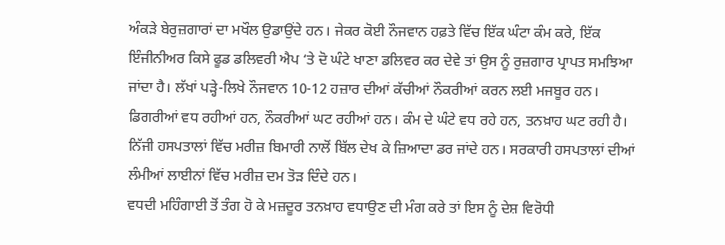ਅੰਕੜੇ ਬੇਰੁਜ਼ਗਾਰਾਂ ਦਾ ਮਖੌਲ ਉਡਾਉਂਦੇ ਹਨ। ਜੇਕਰ ਕੋਈ ਨੌਜਵਾਨ ਹਫ਼ਤੇ ਵਿੱਚ ਇੱਕ ਘੰਟਾ ਕੰਮ ਕਰੇ, ਇੱਕ ਇੰਜੀਨੀਅਰ ਕਿਸੇ ਫੂਡ ਡਲਿਵਰੀ ਐਪ ‘ਤੇ ਦੋ ਘੰਟੇ ਖਾਣਾ ਡਲਿਵਰ ਕਰ ਦੇਵੇ ਤਾਂ ਉਸ ਨੂੰ ਰੁਜ਼ਗਾਰ ਪ੍ਰਾਪਤ ਸਮਝਿਆ ਜਾਂਦਾ ਹੈ। ਲੱਖਾਂ ਪੜ੍ਹੇ-ਲਿਖੇ ਨੌਜਵਾਨ 10-12 ਹਜ਼ਾਰ ਦੀਆਂ ਕੱਚੀਆਂ ਨੌਕਰੀਆਂ ਕਰਨ ਲਈ ਮਜਬੂਰ ਹਨ। ਡਿਗਰੀਆਂ ਵਧ ਰਹੀਆਂ ਹਨ, ਨੌਕਰੀਆਂ ਘਟ ਰਹੀਆਂ ਹਨ। ਕੰਮ ਦੇ ਘੰਟੇ ਵਧ ਰਹੇ ਹਨ, ਤਨਖ਼ਾਹ ਘਟ ਰਹੀ ਹੈ।
ਨਿੱਜੀ ਹਸਪਤਾਲਾਂ ਵਿੱਚ ਮਰੀਜ਼ ਬਿਮਾਰੀ ਨਾਲੋਂ ਬਿੱਲ ਦੇਖ ਕੇ ਜ਼ਿਆਦਾ ਡਰ ਜਾਂਦੇ ਹਨ। ਸਰਕਾਰੀ ਹਸਪਤਾਲਾਂ ਦੀਆਂ ਲੰਮੀਆਂ ਲਾਈਨਾਂ ਵਿੱਚ ਮਰੀਜ਼ ਦਮ ਤੋੜ ਦਿੰਦੇ ਹਨ।
ਵਧਦੀ ਮਹਿੰਗਾਈ ਤੋਂ ਤੰਗ ਹੋ ਕੇ ਮਜ਼ਦੂਰ ਤਨਖ਼ਾਹ ਵਧਾਉਣ ਦੀ ਮੰਗ ਕਰੇ ਤਾਂ ਇਸ ਨੂੰ ਦੇਸ਼ ਵਿਰੋਧੀ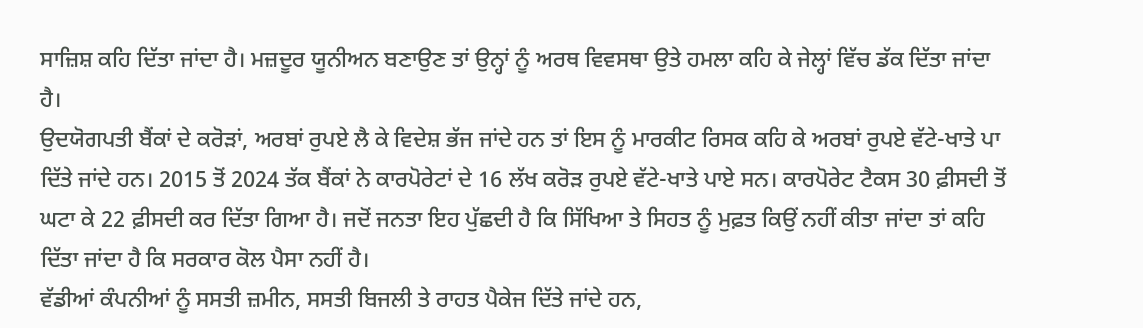ਸਾਜ਼ਿਸ਼ ਕਹਿ ਦਿੱਤਾ ਜਾਂਦਾ ਹੈ। ਮਜ਼ਦੂਰ ਯੂਨੀਅਨ ਬਣਾਉਣ ਤਾਂ ਉਨ੍ਹਾਂ ਨੂੰ ਅਰਥ ਵਿਵਸਥਾ ਉਤੇ ਹਮਲਾ ਕਹਿ ਕੇ ਜੇਲ੍ਹਾਂ ਵਿੱਚ ਡੱਕ ਦਿੱਤਾ ਜਾਂਦਾ ਹੈ।
ਉਦਯੋਗਪਤੀ ਬੈਂਕਾਂ ਦੇ ਕਰੋੜਾਂ, ਅਰਬਾਂ ਰੁਪਏ ਲੈ ਕੇ ਵਿਦੇਸ਼ ਭੱਜ ਜਾਂਦੇ ਹਨ ਤਾਂ ਇਸ ਨੂੰ ਮਾਰਕੀਟ ਰਿਸਕ ਕਹਿ ਕੇ ਅਰਬਾਂ ਰੁਪਏ ਵੱਟੇ-ਖਾਤੇ ਪਾ ਦਿੱਤੇ ਜਾਂਦੇ ਹਨ। 2015 ਤੋਂ 2024 ਤੱਕ ਬੈਂਕਾਂ ਨੇ ਕਾਰਪੋਰੇਟਾਂ ਦੇ 16 ਲੱਖ ਕਰੋੜ ਰੁਪਏ ਵੱਟੇ-ਖਾਤੇ ਪਾਏ ਸਨ। ਕਾਰਪੋਰੇਟ ਟੈਕਸ 30 ਫ਼ੀਸਦੀ ਤੋਂ ਘਟਾ ਕੇ 22 ਫ਼ੀਸਦੀ ਕਰ ਦਿੱਤਾ ਗਿਆ ਹੈ। ਜਦੋਂ ਜਨਤਾ ਇਹ ਪੁੱਛਦੀ ਹੈ ਕਿ ਸਿੱਖਿਆ ਤੇ ਸਿਹਤ ਨੂੰ ਮੁਫ਼ਤ ਕਿਉਂ ਨਹੀਂ ਕੀਤਾ ਜਾਂਦਾ ਤਾਂ ਕਹਿ ਦਿੱਤਾ ਜਾਂਦਾ ਹੈ ਕਿ ਸਰਕਾਰ ਕੋਲ ਪੈਸਾ ਨਹੀਂ ਹੈ।
ਵੱਡੀਆਂ ਕੰਪਨੀਆਂ ਨੂੰ ਸਸਤੀ ਜ਼ਮੀਨ, ਸਸਤੀ ਬਿਜਲੀ ਤੇ ਰਾਹਤ ਪੈਕੇਜ ਦਿੱਤੇ ਜਾਂਦੇ ਹਨ,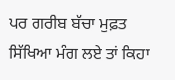ਪਰ ਗਰੀਬ ਬੱਚਾ ਮੁਫ਼ਤ ਸਿੱਖਿਆ ਮੰਗ ਲਏ ਤਾਂ ਕਿਹਾ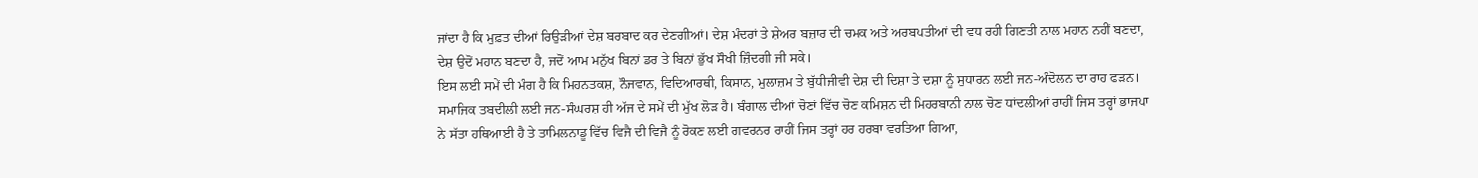ਜਾਂਦਾ ਹੈ ਕਿ ਮੁਫ਼ਤ ਦੀਆਂ ਰਿਉੜੀਆਂ ਦੇਸ਼ ਬਰਬਾਦ ਕਰ ਦੇਣਗੀਆਂ। ਦੇਸ਼ ਮੰਦਰਾਂ ਤੇ ਸ਼ੇਅਰ ਬਜ਼ਾਰ ਦੀ ਚਮਕ ਅਤੇ ਅਰਬਪਤੀਆਂ ਦੀ ਵਧ ਰਹੀ ਗਿਣਤੀ ਨਾਲ ਮਹਾਨ ਨਹੀਂ ਬਣਦਾ, ਦੇਸ਼ ਉਦੋਂ ਮਹਾਨ ਬਣਦਾ ਹੈ, ਜਦੋਂ ਆਮ ਮਨੁੱਖ ਬਿਨਾਂ ਡਰ ਤੇ ਬਿਨਾਂ ਭੁੱਖ ਸੌਖੀ ਜ਼ਿੰਦਗੀ ਜੀ ਸਕੇ।
ਇਸ ਲਈ ਸਮੇਂ ਦੀ ਮੰਗ ਹੈ ਕਿ ਮਿਹਨਤਕਸ਼, ਨੌਜਵਾਨ, ਵਿਦਿਆਰਥੀ, ਕਿਸਾਨ, ਮੁਲਾਜ਼ਮ ਤੇ ਬੁੱਧੀਜੀਵੀ ਦੇਸ਼ ਦੀ ਦਿਸ਼ਾ ਤੇ ਦਸ਼ਾ ਨੂੰ ਸੁਧਾਰਨ ਲਈ ਜਨ-ਅੰਦੋਲਨ ਦਾ ਰਾਹ ਫੜਨ। ਸਮਾਜਿਕ ਤਬਦੀਲੀ ਲਈ ਜਨ-ਸੰਘਰਸ਼ ਹੀ ਅੱਜ ਦੇ ਸਮੇਂ ਦੀ ਮੁੱਖ ਲੋੜ ਹੈ। ਬੰਗਾਲ ਦੀਆਂ ਚੋਣਾਂ ਵਿੱਚ ਚੋਣ ਕਮਿਸ਼ਨ ਦੀ ਮਿਹਰਬਾਨੀ ਨਾਲ ਚੋਣ ਧਾਂਦਲੀਆਂ ਰਾਹੀਂ ਜਿਸ ਤਰ੍ਹਾਂ ਭਾਜਪਾ ਨੇ ਸੱਤਾ ਹਥਿਆਈ ਹੈ ਤੇ ਤਾਮਿਲਨਾਡੂ ਵਿੱਚ ਵਿਜੈ ਦੀ ਵਿਜੈ ਨੂੰ ਰੋਕਣ ਲਈ ਗਵਰਨਰ ਰਾਹੀਂ ਜਿਸ ਤਰ੍ਹਾਂ ਹਰ ਹਰਬਾ ਵਰਤਿਆ ਗਿਆ,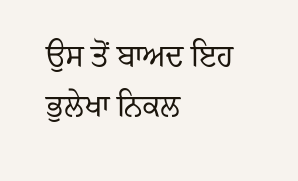ਉਸ ਤੋਂ ਬਾਅਦ ਇਹ ਭੁਲੇਖਾ ਨਿਕਲ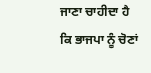ਜਾਣਾ ਚਾਹੀਦਾ ਹੈ ਕਿ ਭਾਜਪਾ ਨੂੰ ਚੋਣਾਂ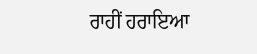ਰਾਹੀਂ ਹਰਾਇਆ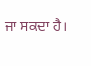ਜਾ ਸਕਦਾ ਹੈ।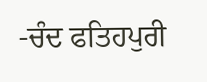-ਚੰਦ ਫਤਿਹਪੁਰੀ